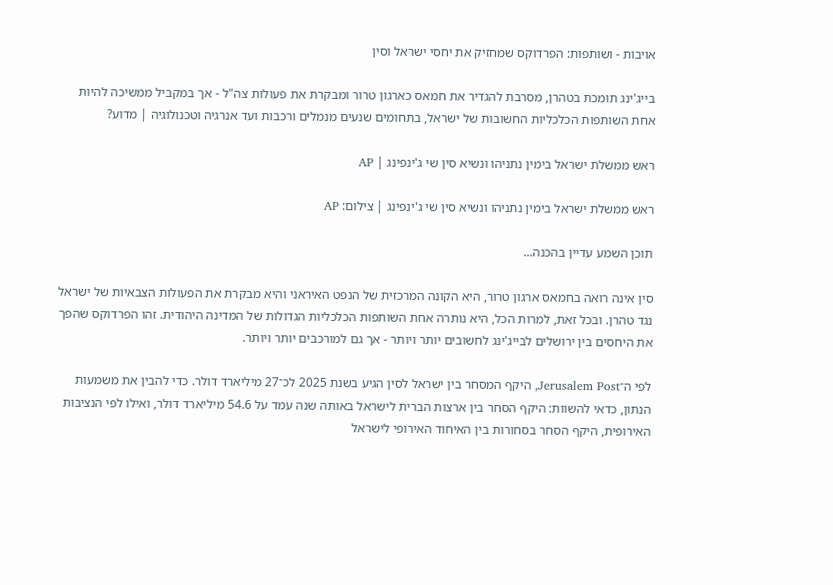אויבות - ושותפות: הפרדוקס שמחזיק את יחסי ישראל וסין

בייג'ינג תומכת בטהרן, מסרבת להגדיר את חמאס כארגון טרור ומבקרת את פעולות צה"ל - אך במקביל ממשיכה להיות אחת השותפות הכלכליות החשובות של ישראל, בתחומים שנעים מנמלים ורכבות ועד אנרגיה וטכנולוגיה | מדוע?

ראש ממשלת ישראל בימין נתניהו ונשיא סין שי ג'ינפינג | AP

ראש ממשלת ישראל בימין נתניהו ונשיא סין שי ג'ינפינג | צילום: AP

תוכן השמע עדיין בהכנה...

סין אינה רואה בחמאס ארגון טרור, היא הקונה המרכזית של הנפט האיראני והיא מבקרת את הפעולות הצבאיות של ישראל נגד טהרן. ובכל זאת, למרות הכל, היא נותרה אחת השותפות הכלכליות הגדולות של המדינה היהודית. זהו הפרדוקס שהפך את היחסים בין ירושלים לבייג'ינג לחשובים יותר ויותר - אך גם למורכבים יותר ויותר.

לפי ה־Jerusalem Post, היקף המסחר בין ישראל לסין הגיע בשנת 2025 לכ־27 מיליארד דולר. כדי להבין את משמעות הנתון, כדאי להשוות: היקף הסחר בין ארצות הברית לישראל באותה שנה עמד על 54.6 מיליארד דולר, ואילו לפי הנציבות האירופית, היקף הסחר בסחורות בין האיחוד האירופי לישראל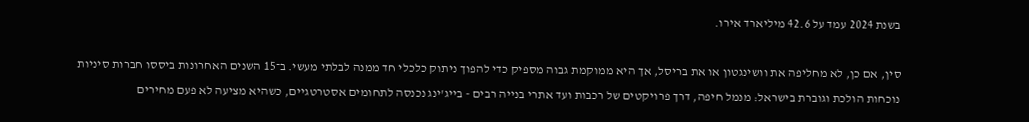בשנת 2024 עמד על 42.6 מיליארד אירו.

סין, אם כן, לא מחליפה את וושינגטון או את בריסל, אך היא ממוקמת גבוה מספיק כדי להפוך ניתוק כלכלי חד ממנה לבלתי מעשי. ב־15 השנים האחרונות ביססו חברות סיניות נוכחות הולכת וגוברת בישראל: מנמל חיפה, דרך פרויקטים של רכבות ועד אתרי בנייה רבים - בייג'ינג נכנסה לתחומים אסטרטגיים, כשהיא מציעה לא פעם מחירים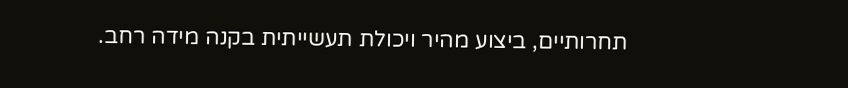תחרותיים, ביצוע מהיר ויכולת תעשייתית בקנה מידה רחב.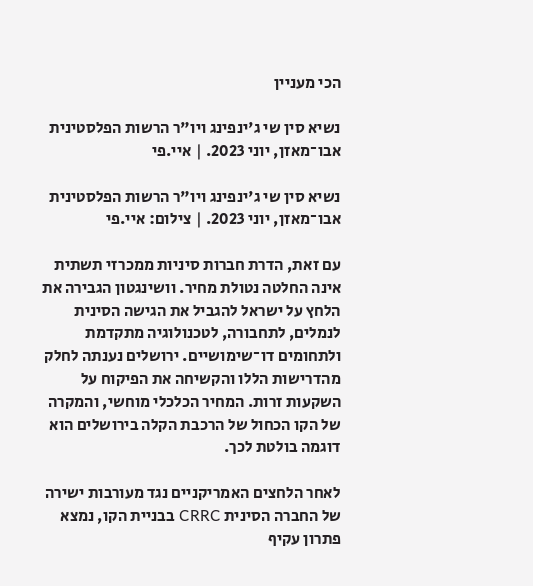הכי מעניין

נשיא סין שי ג'ינפינג ויו"ר הרשות הפלסטינית אבו־מאזן, יוני 2023. | איי.פי

נשיא סין שי ג'ינפינג ויו"ר הרשות הפלסטינית אבו־מאזן, יוני 2023. | צילום: איי.פי

עם זאת, הדרת חברות סיניות ממכרזי תשתית אינה החלטה נטולת מחיר. וושינגטון הגבירה את הלחץ על ישראל להגביל את הגישה הסינית לנמלים, לתחבורה, לטכנולוגיה מתקדמת ולתחומים דו־שימושיים. ירושלים נענתה לחלק מהדרישות הללו והקשיחה את הפיקוח על השקעות זרות. המחיר הכלכלי מוחשי, והמקרה של הקו הכחול של הרכבת הקלה בירושלים הוא דוגמה בולטת לכך.

לאחר הלחצים האמריקניים נגד מעורבות ישירה של החברה הסינית CRRC בבניית הקו, נמצא פתרון עקיף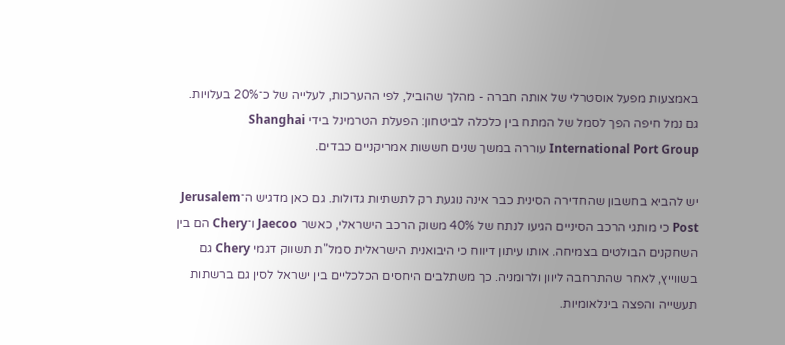באמצעות מפעל אוסטרלי של אותה חברה - מהלך שהוביל, לפי ההערכות, לעלייה של כ־20% בעלויות. גם נמל חיפה הפך לסמל של המתח בין כלכלה לביטחון: הפעלת הטרמינל בידי Shanghai International Port Group עוררה במשך שנים חששות אמריקניים כבדים.

יש להביא בחשבון שהחדירה הסינית כבר אינה נוגעת רק לתשתיות גדולות. גם כאן מדגיש ה־Jerusalem Post כי מותגי הרכב הסיניים הגיעו לנתח של 40% משוק הרכב הישראלי, כאשר Jaecoo ו־Chery הם בין השחקנים הבולטים בצמיחה. אותו עיתון דיווח כי היבואנית הישראלית סמל"ת תשווק דגמי Chery גם בשווייץ, לאחר שהתרחבה ליוון ולרומניה. כך משתלבים היחסים הכלכליים בין ישראל לסין גם ברשתות תעשייה והפצה בינלאומיות.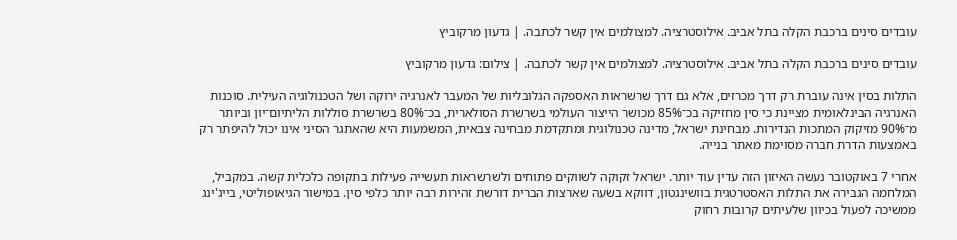עובדים סינים ברכבת הקלה בתל אביב. אילוסטרציה. למצולמים אין קשר לכתבה. | גדעון מרקוביץ

עובדים סינים ברכבת הקלה בתל אביב. אילוסטרציה. למצולמים אין קשר לכתבה. | צילום: גדעון מרקוביץ

התלות בסין אינה עוברת רק דרך מכרזים, אלא גם דרך שרשראות האספקה הגלובליות של המעבר לאנרגיה ירוקה ושל הטכנולוגיה העילית. סוכנות האנרגיה הבינלאומית מציינת כי סין מחזיקה בכ־85% מכושר הייצור העולמי בשרשרת הסולארית, בכ־80% בשרשרת סוללות הליתיום־יון וביותר מ־90% מזיקוק המתכות הנדירות. מבחינת ישראל, מדינה טכנולוגית ומתקדמת מבחינה צבאית, המשמעות היא שהאתגר הסיני אינו יכול להיפתר רק באמצעות הדרת חברה מסוימת מאתר בנייה.

אחרי 7 באוקטובר נעשה האיזון הזה עדין עוד יותר. ישראל זקוקה לשווקים פתוחים ולשרשראות תעשייה פעילות בתקופה כלכלית קשה. במקביל, המלחמה הגבירה את התלות האסטרטגית בוושינגטון, דווקא בשעה שארצות הברית דורשת זהירות רבה יותר כלפי סין. במישור הגיאופוליטי, בייג'ינג ממשיכה לפעול בכיוון שלעיתים קרובות רחוק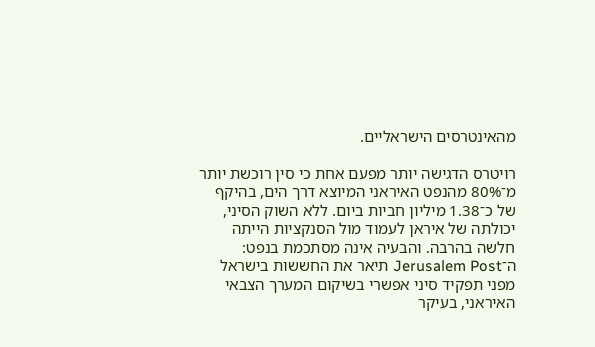מהאינטרסים הישראליים.

רויטרס הדגישה יותר מפעם אחת כי סין רוכשת יותר מ־80% מהנפט האיראני המיוצא דרך הים, בהיקף של כ־1.38 מיליון חביות ביום. ללא השוק הסיני, יכולתה של איראן לעמוד מול הסנקציות הייתה חלשה בהרבה. והבעיה אינה מסתכמת בנפט: ה־Jerusalem Post תיאר את החששות בישראל מפני תפקיד סיני אפשרי בשיקום המערך הצבאי האיראני, בעיקר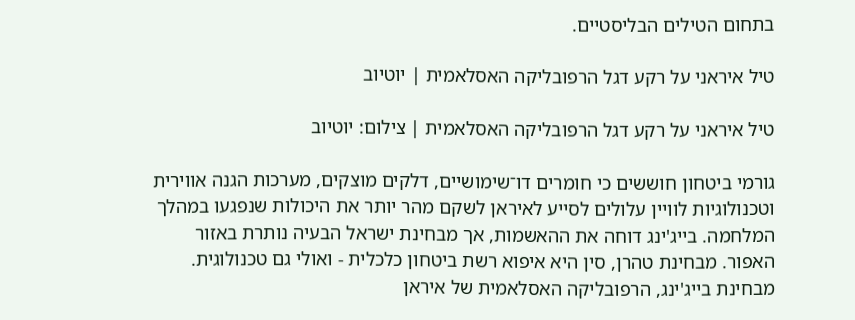בתחום הטילים הבליסטיים.

טיל איראני על רקע דגל הרפובליקה האסלאמית | יוטיוב

טיל איראני על רקע דגל הרפובליקה האסלאמית | צילום: יוטיוב

גורמי ביטחון חוששים כי חומרים דו־שימושיים, דלקים מוצקים, מערכות הגנה אווירית וטכנולוגיות לוויין עלולים לסייע לאיראן לשקם מהר יותר את היכולות שנפגעו במהלך המלחמה. בייג'ינג דוחה את ההאשמות, אך מבחינת ישראל הבעיה נותרת באזור האפור. מבחינת טהרן, סין היא איפוא רשת ביטחון כלכלית - ואולי גם טכנולוגית. מבחינת בייג'ינג, הרפובליקה האסלאמית של איראן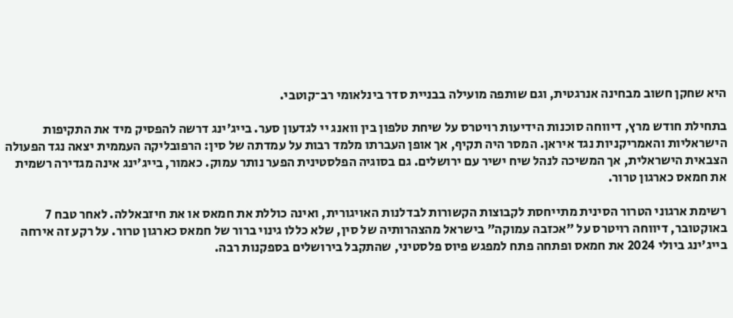היא שחקן חשוב מבחינה אנרגטית, וגם שותפה מועילה בבניית סדר בינלאומי רב־קוטבי.

בתחילת חודש מרץ, דיווחה סוכנות הידיעות רויטרס על שיחת טלפון בין וואנג יי לגדעון סער. בייג'ינג דרשה להפסיק מיד את התקיפות הישראליות והאמריקניות נגד איראן. המסר היה תקיף, אך אופן העברתו מלמד רבות על עמדתה של סין: הרפובליקה העממית יצאה נגד הפעולה הצבאית הישראלית, אך המשיכה לנהל שיח ישיר עם ירושלים. גם בסוגיה הפלסטינית הפער נותר עמוק. כאמור, בייג'ינג אינה מגדירה רשמית את חמאס כארגון טרור.

רשימת ארגוני הטרור הסינית מתייחסת לקבוצות הקשורות לבדלנות האויגורית, ואינה כוללת את חמאס או את חיזבאללה. לאחר טבח 7 באוקטובר, דיווחה רויטרס על "אכזבה עמוקה" בישראל מהצהרותיה של סין, שלא כללו גינוי ברור של חמאס כארגון טרור. על רקע זה אירחה בייג'ינג ביולי 2024 את חמאס ופתחה פתח למפגש פיוס פלסטיני, שהתקבל בירושלים בספקנות רבה.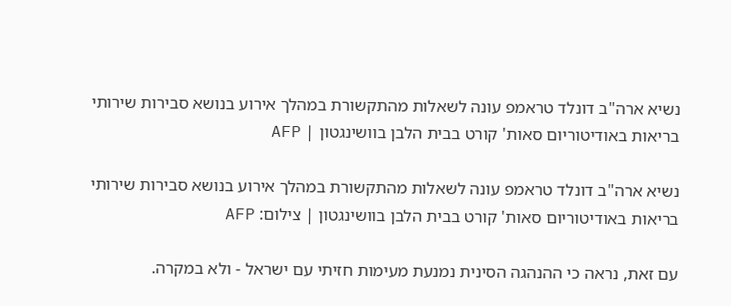נשיא ארה"ב דונלד טראמפ עונה לשאלות מהתקשורת במהלך אירוע בנושא סבירות שירותי בריאות באודיטוריום סאות' קורט בבית הלבן בוושינגטון | AFP

נשיא ארה"ב דונלד טראמפ עונה לשאלות מהתקשורת במהלך אירוע בנושא סבירות שירותי בריאות באודיטוריום סאות' קורט בבית הלבן בוושינגטון | צילום: AFP

עם זאת, נראה כי ההנהגה הסינית נמנעת מעימות חזיתי עם ישראל - ולא במקרה.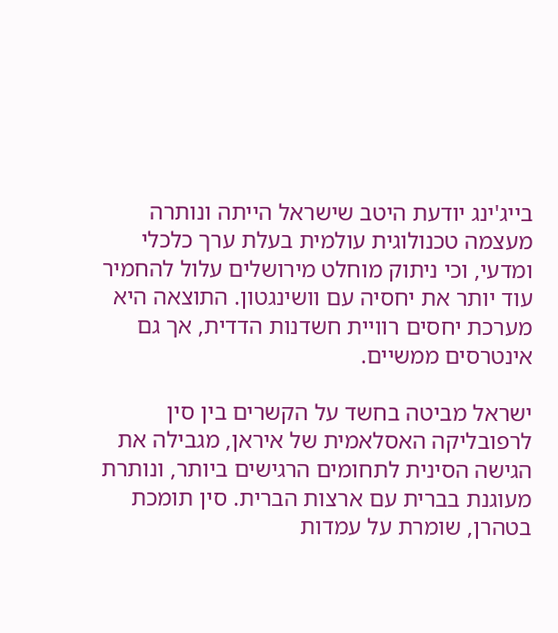בייג'ינג יודעת היטב שישראל הייתה ונותרה מעצמה טכנולוגית עולמית בעלת ערך כלכלי ומדעי, וכי ניתוק מוחלט מירושלים עלול להחמיר עוד יותר את יחסיה עם וושינגטון. התוצאה היא מערכת יחסים רוויית חשדנות הדדית, אך גם אינטרסים ממשיים.

ישראל מביטה בחשד על הקשרים בין סין לרפובליקה האסלאמית של איראן, מגבילה את הגישה הסינית לתחומים הרגישים ביותר, ונותרת מעוגנת בברית עם ארצות הברית. סין תומכת בטהרן, שומרת על עמדות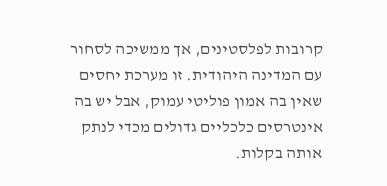קרובות לפלסטינים, אך ממשיכה לסחור עם המדינה היהודית. זו מערכת יחסים שאין בה אמון פוליטי עמוק, אבל יש בה אינטרסים כלכליים גדולים מכדי לנתק אותה בקלות.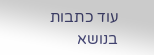עוד כתבות בנושא